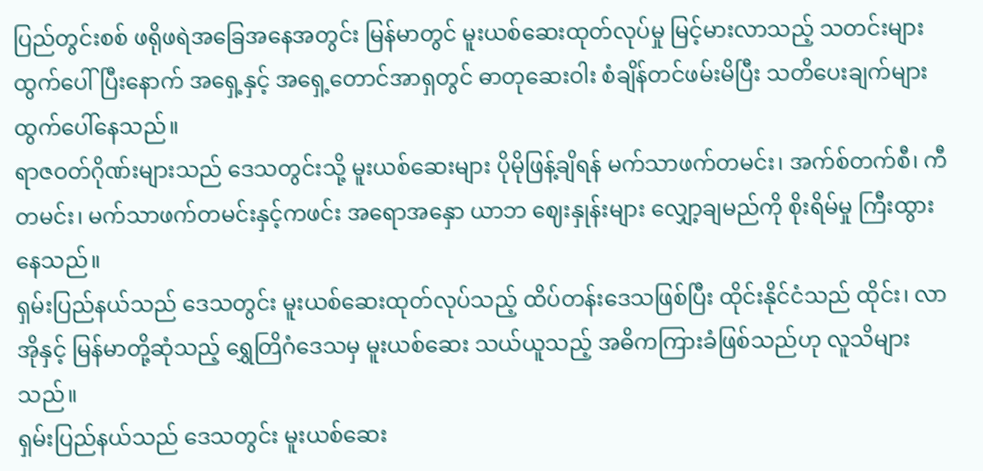ပြည်တွင်းစစ် ဖရိုဖရဲအခြေအနေအတွင်း မြန်မာတွင် မူးယစ်ဆေးထုတ်လုပ်မှု မြင့်မားလာသည့် သတင်းများ ထွက်ပေါ်ပြီးနောက် အရှေ့နှင့် အရှေ့တောင်အာရှတွင် ဓာတုဆေးဝါး စံချိန်တင်ဖမ်းမိပြီး သတိပေးချက်များ ထွက်ပေါ်နေသည်။
ရာဇဝတ်ဂိုဏ်းများသည် ဒေသတွင်းသို့ မူးယစ်ဆေးများ ပိုမိုဖြန့်ချိရန် မက်သာဖက်တမင်း၊ အက်စ်တက်စီ၊ ကီတမင်း၊ မက်သာဖက်တမင်းနှင့်ကဖင်း အရောအနှော ယာဘ ဈေးနှုန်းများ လျှော့ချမည်ကို စိုးရိမ်မှု ကြီးထွားနေသည်။
ရှမ်းပြည်နယ်သည် ဒေသတွင်း မူးယစ်ဆေးထုတ်လုပ်သည့် ထိပ်တန်းဒေသဖြစ်ပြီး ထိုင်းနိုင်ငံသည် ထိုင်း၊ လာအိုနှင့် မြန်မာတို့ဆုံသည့် ရွှေတြိဂံဒေသမှ မူးယစ်ဆေး သယ်ယူသည့် အဓိကကြားခံဖြစ်သည်ဟု လူသိများသည်။
ရှမ်းပြည်နယ်သည် ဒေသတွင်း မူးယစ်ဆေး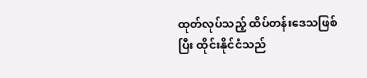ထုတ်လုပ်သည့် ထိပ်တန်းဒေသဖြစ်ပြီး ထိုင်းနိုင်ငံသည်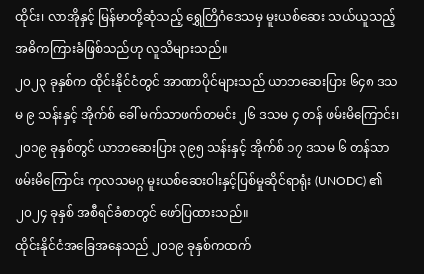ထိုင်း၊ လာအိုနှင့် မြန်မာတို့ဆုံသည့် ရွှေတြိဂံဒေသမှ မူးယစ်ဆေး သယ်ယူသည့် အဓိကကြားခံဖြစ်သည်ဟု လူသိများသည်။
၂၀၂၃ ခုနှစ်က ထိုင်းနိုင်ငံတွင် အာဏာပိုင်များသည် ယာဘဆေးပြား ၆၄၈ ဒသမ ၉ သန်းနှင့် အိုက်စ် ခေါ် မက်သာဖက်တမင်း ၂၆ ဒသမ ၄ တန် ဖမ်းမိကြောင်း၊ ၂၀၁၉ ခုနှစ်တွင် ယာဘဆေးပြား ၃၉၅ သန်းနှင့် အိုက်စ် ၁၇ ဒသမ ၆ တန်သာ ဖမ်းမိကြောင်း ကုလသမဂ္ဂ မူးယစ်ဆေးဝါးနှင့်ပြစ်မှုဆိုင်ရာရုံး (UNODC) ၏ ၂၀၂၄ ခုနှစ် အစီရင်ခံစာတွင် ဖော်ပြထားသည်။
ထိုင်းနိုင်ငံအခြေအနေသည် ၂၀၁၉ ခုနှစ်ကထက်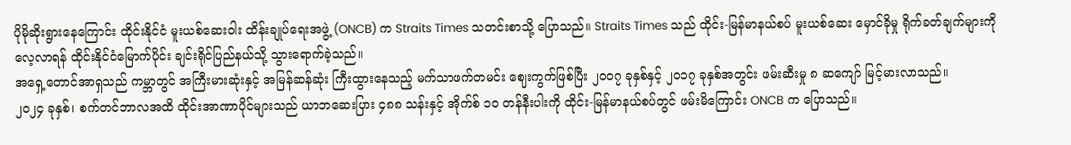ပိုမိုဆိုးရွားနေကြောင်း ထိုင်းနိုင်ငံ မူးယစ်ဆေးဝါး ထိန်းချုပ်ရေးအဖွဲ့ (ONCB) က Straits Times သတင်းစာသို့ ပြောသည်။ Straits Times သည် ထိုင်း-မြန်မာနယ်စပ် မူးယစ်ဆေး မှောင်ခိုမှု ရိုက်ခတ်ချက်များကို လေ့လာရန် ထိုင်းနိုင်ငံမြောက်ပိုင်း ချင်းရိုင်ပြည်နယ်သို့ သွားရောက်ခဲ့သည်။
အရှေ့တောင်အာရှသည် ကမ္ဘာတွင် အကြီးမားဆုံးနှင့် အမြန်ဆန်ဆုံး ကြီးထွားနေသည့် မက်သာဖက်တမင်း ဈေးကွက်ဖြစ်ပြီး ၂၀၀၇ ခုနှစ်နှင့် ၂၀၁၇ ခုနှစ်အတွင်း ဖမ်းဆီးမှု ၈ ဆကျော် မြင့်မားလာသည်။
၂၀၂၄ ခုနှစ်၊ စက်တင်ဘာလအထိ ထိုင်းအာဏာပိုင်များသည် ယာဘဆေးပြား ၄၈၈ သန်းနှင့် အိုက်စ် ၁၀ တန်နီးပါးကို ထိုင်း-မြန်မာနယ်စပ်တွင် ဖမ်းမိကြောင်း ONCB က ပြောသည်။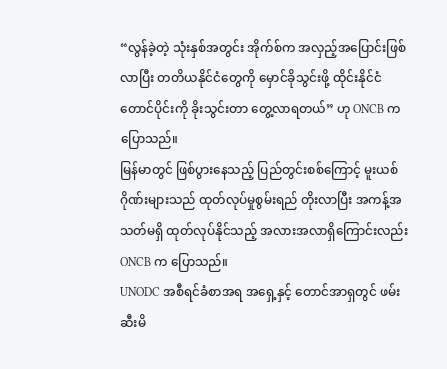“လွန်ခဲ့တဲ့ သုံးနှစ်အတွင်း အိုက်စ်က အလှည့်အပြောင်းဖြစ်လာပြီး တတိယနိုင်ငံတွေကို မှောင်ခိုသွင်းဖို့ ထိုင်းနိုင်ငံတောင်ပိုင်းကို ခိုးသွင်းတာ တွေ့လာရတယ်” ဟု ONCB က ပြောသည်။
မြန်မာတွင် ဖြစ်ပွားနေသည့် ပြည်တွင်းစစ်ကြောင့် မူးယစ်ဂိုဏ်းများသည် ထုတ်လုပ်မှုစွမ်းရည် တိုးလာပြီး အကန့်အသတ်မရှိ ထုတ်လုပ်နိုင်သည့် အလားအလာရှိကြောင်းလည်း ONCB က ပြောသည်။
UNODC အစီရင်ခံစာအရ အရှေ့နှင့် တောင်အာရှတွင် ဖမ်းဆီးမိ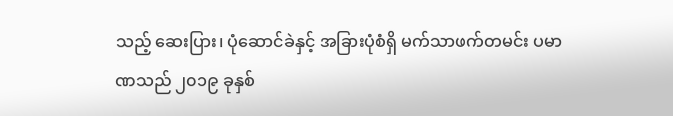သည့် ဆေးပြား၊ ပုံဆောင်ခဲနှင့် အခြားပုံစံရှိ မက်သာဖက်တမင်း ပမာဏသည် ၂၀၁၉ ခုနှစ်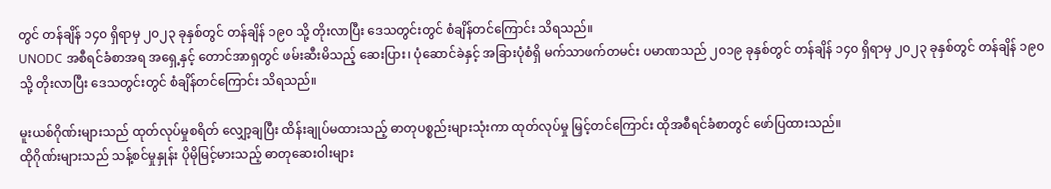တွင် တန်ချိန် ၁၄၀ ရှိရာမှ ၂၀၂၃ ခုနှစ်တွင် တန်ချိန် ၁၉၀ သို့ တိုးလာပြီး ဒေသတွင်းတွင် စံချိန်တင်ကြောင်း သိရသည်။
UNODC အစီရင်ခံစာအရ အရှေ့နှင့် တောင်အာရှတွင် ဖမ်းဆီးမိသည့် ဆေးပြား၊ ပုံဆောင်ခဲနှင့် အခြားပုံစံရှိ မက်သာဖက်တမင်း ပမာဏသည် ၂၀၁၉ ခုနှစ်တွင် တန်ချိန် ၁၄၀ ရှိရာမှ ၂၀၂၃ ခုနှစ်တွင် တန်ချိန် ၁၉၀ သို့ တိုးလာပြီး ဒေသတွင်းတွင် စံချိန်တင်ကြောင်း သိရသည်။

မူးယစ်ဂိုဏ်းများသည် ထုတ်လုပ်မှုစရိတ် လျှော့ချပြီး ထိန်းချုပ်မထားသည့် ဓာတုပစ္စည်းများသုံးကာ ထုတ်လုပ်မှု မြှင့်တင်ကြောင်း ထိုအစီရင်ခံစာတွင် ဖော်ပြထားသည်။
ထိုဂိုဏ်းများသည် သန့်စင်မှုနှုန်း ပိုမိုမြင့်မားသည့် ဓာတုဆေးဝါးများ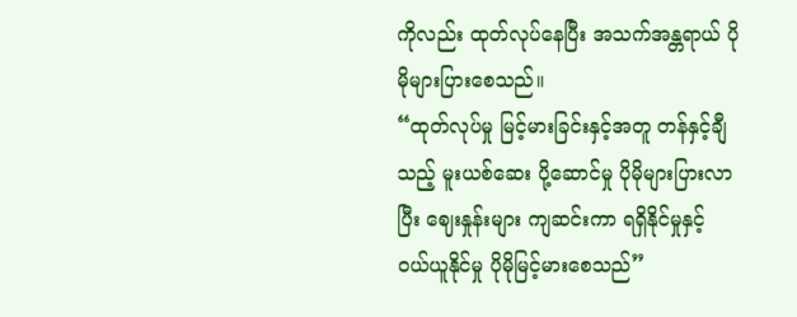ကိုလည်း ထုတ်လုပ်နေပြီး အသက်အန္တရာယ် ပိုမိုများပြားစေသည်။
“ထုတ်လုပ်မှု မြင့်မားခြင်းနှင့်အတူ တန်နှင့်ချီသည့် မူးယစ်ဆေး ပို့ဆောင်မှု ပိုမိုများပြားလာပြီး ဈေးနှုန်းများ ကျဆင်းကာ ရရှိနိုင်မှုနှင့် ဝယ်ယူနိုင်မှု ပိုမိုမြင့်မားစေသည်”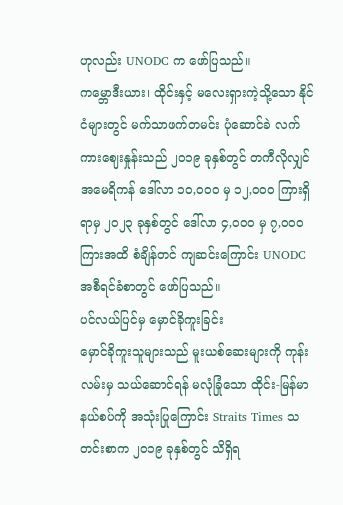ဟုလည်း UNODC က ဖော်ပြသည်။
ကမ္ဘောဒီးယား၊ ထိုင်းနှင့် မလေးရှားကဲ့သို့သော နိုင်ငံများတွင် မက်သာဖက်တမင်း ပုံဆောင်ခဲ လက်ကားဈေးနှုန်းသည် ၂၀၁၉ ခုနှစ်တွင် တကီလိုလျှင် အမေရိကန် ဒေါ်လာ ၁၀,၀၀၀ မှ ၁၂,၀၀၀ ကြားရှိရာမှ ၂၀၂၃ ခုနှစ်တွင် ဒေါ်လာ ၄,၀၀၀ မှ ၇,၀၀၀ ကြားအထိ စံချိန်တင် ကျဆင်းကြောင်း UNODC အစီရင်ခံစာတွင် ဖော်ပြသည်။
ပင်လယ်ပြင်မှ မှောင်ခိုကူးခြင်း
မှောင်ခိုကူးသူများသည် မူးယစ်ဆေးများကို ကုန်းလမ်းမှ သယ်ဆောင်ရန် မလုံခြုံသော ထိုင်း-မြန်မာ နယ်စပ်ကို အသုံးပြုကြောင်း Straits Times သတင်းစာက ၂၀၁၉ ခုနှစ်တွင် သိရှိရ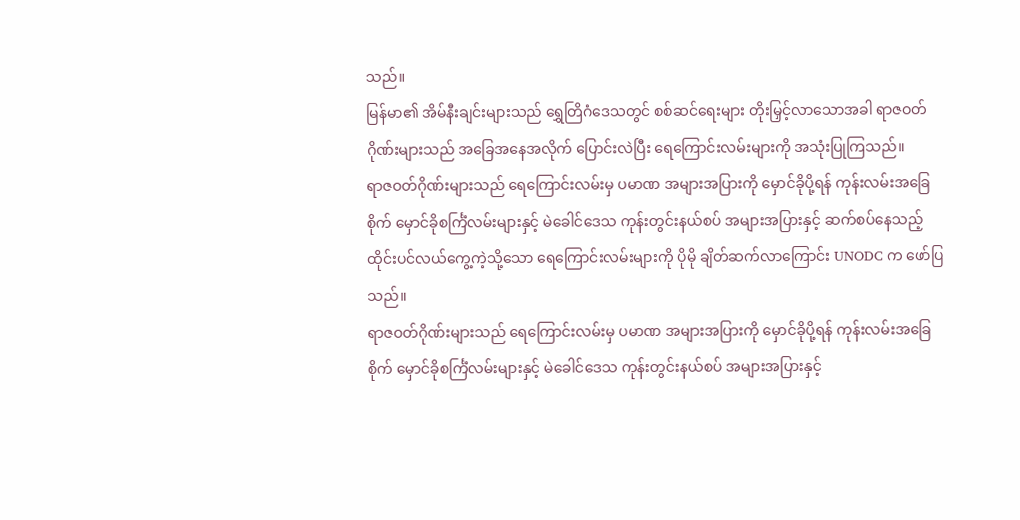သည်။
မြန်မာ၏ အိမ်နီးချင်းများသည် ရွှေတြိဂံဒေသတွင် စစ်ဆင်ရေးများ တိုးမြှင့်လာသောအခါ ရာဇဝတ်ဂိုဏ်းများသည် အခြေအနေအလိုက် ပြောင်းလဲပြီး ရေကြောင်းလမ်းများကို အသုံးပြုကြသည်။
ရာဇဝတ်ဂိုဏ်းများသည် ရေကြောင်းလမ်းမှ ပမာဏ အများအပြားကို မှောင်ခိုပို့ရန် ကုန်းလမ်းအခြေစိုက် မှောင်ခိုစင်္ကြံလမ်းများနှင့် မဲခေါင်ဒေသ ကုန်းတွင်းနယ်စပ် အများအပြားနှင့် ဆက်စပ်နေသည့် ထိုင်းပင်လယ်ကွေ့ကဲ့သို့သော ရေကြောင်းလမ်းများကို ပိုမို ချိတ်ဆက်လာကြောင်း UNODC က ဖော်ပြသည်။
ရာဇဝတ်ဂိုဏ်းများသည် ရေကြောင်းလမ်းမှ ပမာဏ အများအပြားကို မှောင်ခိုပို့ရန် ကုန်းလမ်းအခြေစိုက် မှောင်ခိုစင်္ကြံလမ်းများနှင့် မဲခေါင်ဒေသ ကုန်းတွင်းနယ်စပ် အများအပြားနှင့်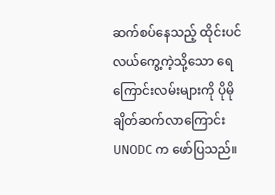ဆက်စပ်နေသည့် ထိုင်းပင်လယ်ကွေ့ကဲ့သို့သော ရေကြောင်းလမ်းများကို ပိုမို ချိတ်ဆက်လာကြောင်း UNODC က ဖော်ပြသည်။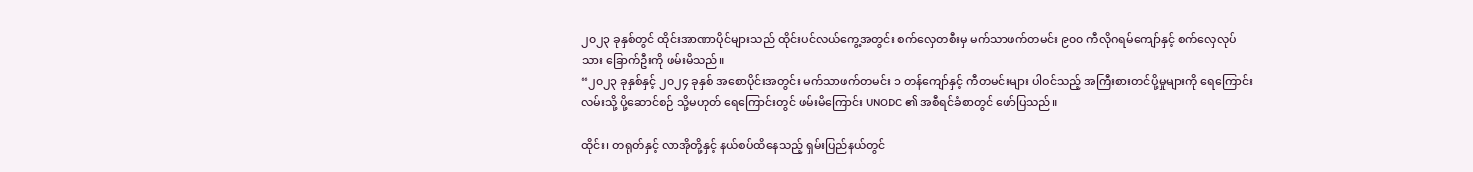၂၀၂၃ ခုနှစ်တွင် ထိုင်းအာဏာပိုင်များသည် ထိုင်းပင်လယ်ကွေ့အတွင်း စက်လှေတစီးမှ မက်သာဖက်တမင်း ၉၀၀ ကီလိုဂရမ်ကျော်နှင့် စက်လှေလုပ်သား ခြောက်ဦးကို ဖမ်းမိသည်။
“၂၀၂၃ ခုနှစ်နှင့် ၂၀၂၄ ခုနှစ် အစောပိုင်းအတွင်း မက်သာဖက်တမင်း ၁ တန်ကျော်နှင့် ကီတမင်းများ ပါဝင်သည့် အကြီးစားတင်ပို့မှုများကို ရေကြောင်းလမ်းသို့ ပို့ဆောင်စဉ် သို့မဟုတ် ရေကြောင်းတွင် ဖမ်းမိကြောင်း UNODC ၏ အစီရင်ခံစာတွင် ဖော်ပြသည်။

ထိုင်း၊ တရုတ်နှင့် လာအိုတို့နှင့် နယ်စပ်ထိနေသည့် ရှမ်းပြည်နယ်တွင်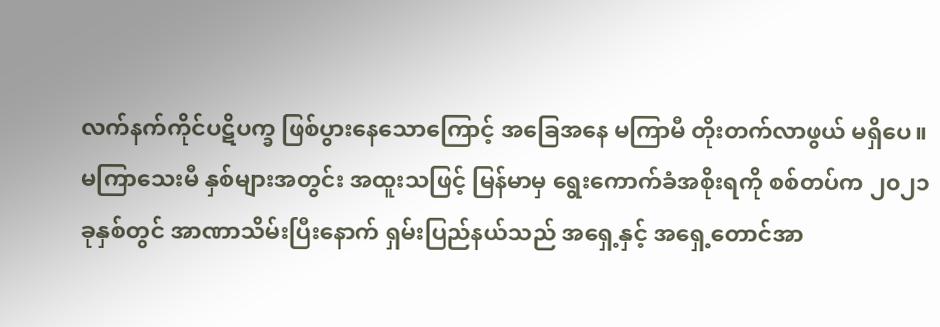လက်နက်ကိုင်ပဋိပက္ခ ဖြစ်ပွားနေသောကြောင့် အခြေအနေ မကြာမီ တိုးတက်လာဖွယ် မရှိပေ။
မကြာသေးမီ နှစ်များအတွင်း အထူးသဖြင့် မြန်မာမှ ရွေးကောက်ခံအစိုးရကို စစ်တပ်က ၂၀၂၁ ခုနှစ်တွင် အာဏာသိမ်းပြီးနောက် ရှမ်းပြည်နယ်သည် အရှေ့နှင့် အရှေ့တောင်အာ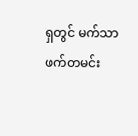ရှတွင် မက်သာဖက်တမင်း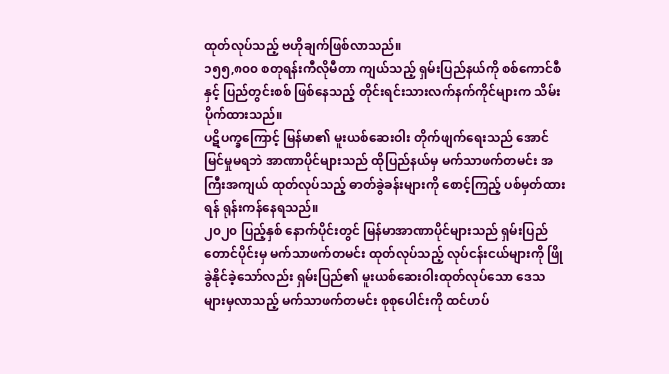ထုတ်လုပ်သည့် ဗဟိုချက်ဖြစ်လာသည်။
၁၅၅,၈၀၀ စတုရန်းကီလိုမီတာ ကျယ်သည့် ရှမ်းပြည်နယ်ကို စစ်ကောင်စီနှင့် ပြည်တွင်းစစ် ဖြစ်နေသည့် တိုင်းရင်းသားလက်နက်ကိုင်များက သိမ်းပိုက်ထားသည်။
ပဋိပက္ခကြောင့် မြန်မာ၏ မူးယစ်ဆေးဝါး တိုက်ဖျက်ရေးသည် အောင်မြင်မှုမရဘဲ အာဏာပိုင်များသည် ထိုပြည်နယ်မှ မက်သာဖက်တမင်း အကြီးအကျယ် ထုတ်လုပ်သည့် ဓာတ်ခွဲခန်းများကို စောင့်ကြည့် ပစ်မှတ်ထားရန် ရုန်းကန်နေရသည်။
၂၀၂၀ ပြည့်နှစ် နောက်ပိုင်းတွင် မြန်မာအာဏာပိုင်များသည် ရှမ်းပြည်တောင်ပိုင်းမှ မက်သာဖက်တမင်း ထုတ်လုပ်သည့် လုပ်ငန်းငယ်များကို ဖြိုခွဲနိုင်ခဲ့သော်လည်း ရှမ်းပြည်၏ မူးယစ်ဆေးဝါးထုတ်လုပ်သော ဒေသများမှလာသည့် မက်သာဖက်တမင်း စုစုပေါင်းကို ထင်ဟပ်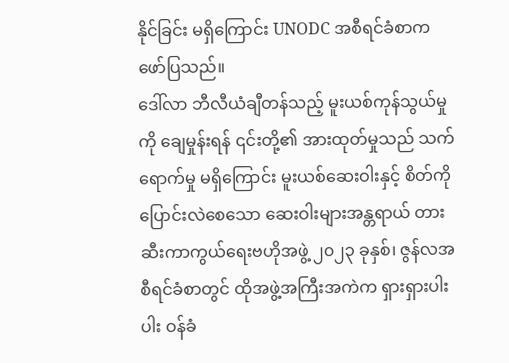နိုင်ခြင်း မရှိကြောင်း UNODC အစီရင်ခံစာက ဖော်ပြသည်။
ဒေါ်လာ ဘီလီယံချီတန်သည့် မူးယစ်ကုန်သွယ်မှုကို ချေမှုန်းရန် ၎င်းတို့၏ အားထုတ်မှုသည် သက်ရောက်မှု မရှိကြောင်း မူးယစ်ဆေးဝါးနှင့် စိတ်ကိုပြောင်းလဲစေသော ဆေးဝါးများအန္တရာယ် တားဆီးကာကွယ်ရေးဗဟိုအဖွဲ့ ၂၀၂၃ ခုနှစ်၊ ဇွန်လအစီရင်ခံစာတွင် ထိုအဖွဲ့အကြီးအကဲက ရှားရှားပါးပါး ဝန်ခံ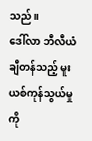သည်။
ဒေါ်လာ ဘီလီယံချီတန်သည့် မူးယစ်ကုန်သွယ်မှုကို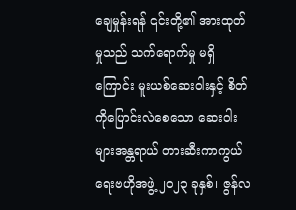ချေမှုန်းရန် ၎င်းတို့၏ အားထုတ်မှုသည် သက်ရောက်မှု မရှိကြောင်း မူးယစ်ဆေးဝါးနှင့် စိတ်ကိုပြောင်းလဲစေသော ဆေးဝါးများအန္တရာယ် တားဆီးကာကွယ်ရေးဗဟိုအဖွဲ့ ၂၀၂၃ ခုနှစ်၊ ဇွန်လ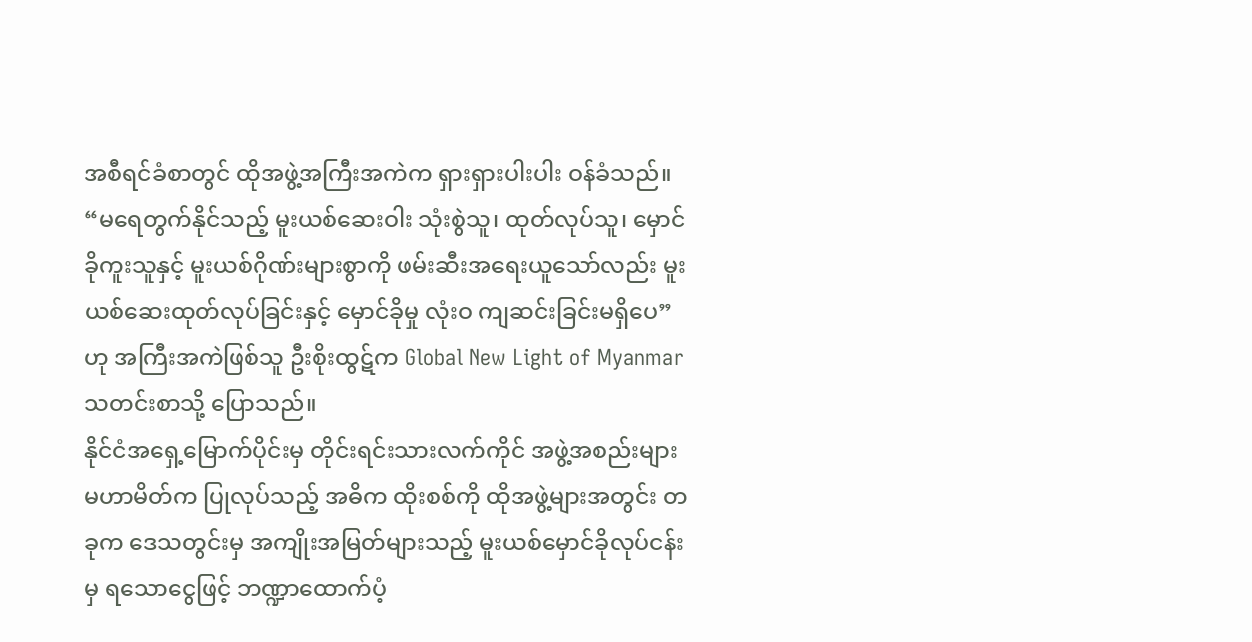အစီရင်ခံစာတွင် ထိုအဖွဲ့အကြီးအကဲက ရှားရှားပါးပါး ဝန်ခံသည်။
“မရေတွက်နိုင်သည့် မူးယစ်ဆေးဝါး သုံးစွဲသူ၊ ထုတ်လုပ်သူ၊ မှောင်ခိုကူးသူနှင့် မူးယစ်ဂိုဏ်းများစွာကို ဖမ်းဆီးအရေးယူသော်လည်း မူးယစ်ဆေးထုတ်လုပ်ခြင်းနှင့် မှောင်ခိုမှု လုံးဝ ကျဆင်းခြင်းမရှိပေ” ဟု အကြီးအကဲဖြစ်သူ ဦးစိုးထွဋ်က Global New Light of Myanmar သတင်းစာသို့ ပြောသည်။
နိုင်ငံအရှေ့မြောက်ပိုင်းမှ တိုင်းရင်းသားလက်ကိုင် အဖွဲ့အစည်းများ မဟာမိတ်က ပြုလုပ်သည့် အဓိက ထိုးစစ်ကို ထိုအဖွဲ့များအတွင်း တခုက ဒေသတွင်းမှ အကျိုးအမြတ်များသည့် မူးယစ်မှောင်ခိုလုပ်ငန်းမှ ရသောငွေဖြင့် ဘဏ္ဍာထောက်ပံ့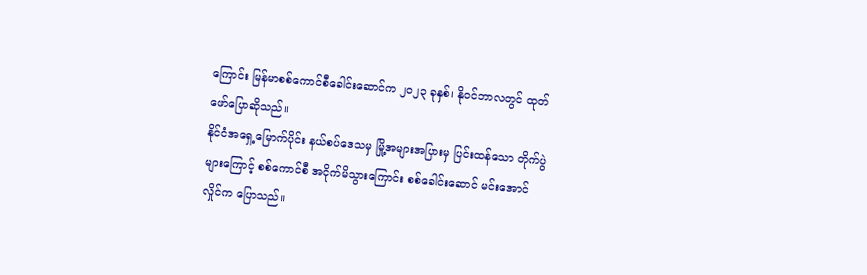ကြောင်း မြန်မာစစ်ကောင်စီခေါင်းဆောင်က ၂၀၂၃ ခုနှစ်၊ နိုဝင်ဘာလတွင် ထုတ်ဖော်ပြောဆိုသည်။
နိုင်ငံအရှေ့မြောက်ပိုင်း နယ်စပ်ဒေသမှ မြို့အများအပြားမှ ပြင်းထန်သော တိုက်ပွဲများကြောင့် စစ်ကောင်စီ အငိုက်မိသွားကြောင်း စစ်ခေါင်းဆောင် မင်းအောင်လှိုင်က ပြောသည်။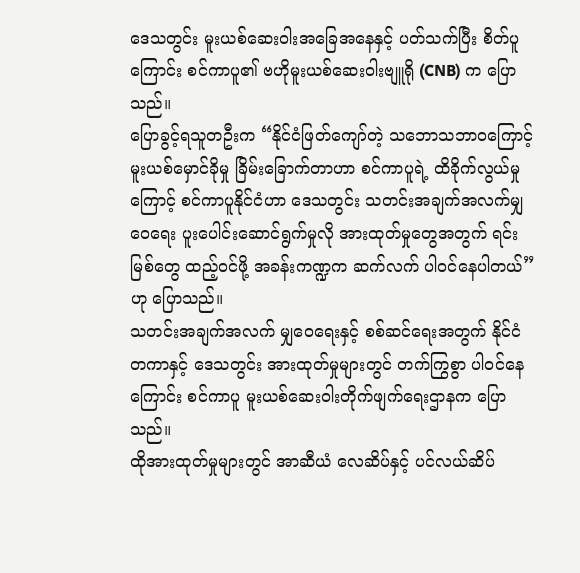ဒေသတွင်း မူးယစ်ဆေးဝါးအခြေအနေနှင့် ပတ်သက်ပြီး စိတ်ပူကြောင်း စင်ကာပူ၏ ဗဟိုမူးယစ်ဆေးဝါးဗျူရို (CNB) က ပြောသည်။
ပြောခွင့်ရသူတဦးက “နိုင်ငံဖြတ်ကျော်တဲ့ သဘောသဘာဝကြောင့် မူးယစ်မှောင်ခိုမှု ခြိမ်းခြောက်တာဟာ စင်ကာပူရဲ့ ထိခိုက်လွယ်မှုကြောင့် စင်ကာပူနိုင်ငံဟာ ဒေသတွင်း သတင်းအချက်အလက်မျှဝေရေး ပူးပေါင်းဆောင်ရွက်မှုလို အားထုတ်မှုတွေအတွက် ရင်းမြစ်တွေ ထည့်ဝင်ဖို့ အခန်းကဏ္ဍက ဆက်လက် ပါဝင်နေပါတယ်” ဟု ပြောသည်။
သတင်းအချက်အလက် မျှဝေရေးနှင့် စစ်ဆင်ရေးအတွက် နိုင်ငံတကာနှင့် ဒေသတွင်း အားထုတ်မှုများတွင် တက်ကြွစွာ ပါဝင်နေကြောင်း စင်ကာပူ မူးယစ်ဆေးဝါးတိုက်ဖျက်ရေးဌာနက ပြောသည်။
ထိုအားထုတ်မှုများတွင် အာဆီယံ လေဆိပ်နှင့် ပင်လယ်ဆိပ်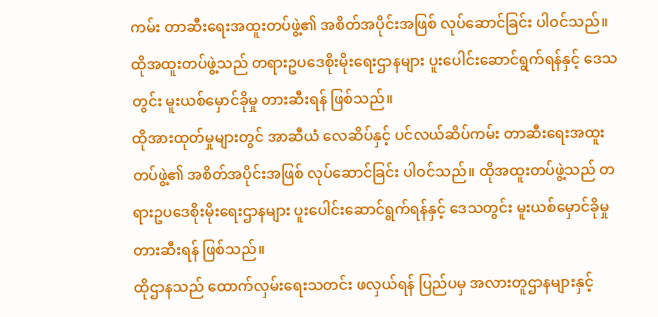ကမ်း တာဆီးရေးအထူးတပ်ဖွဲ့၏ အစိတ်အပိုင်းအဖြစ် လုပ်ဆောင်ခြင်း ပါဝင်သည်။ ထိုအထူးတပ်ဖွဲ့သည် တရားဥပဒေစိုးမိုးရေးဌာနများ ပူးပေါင်းဆောင်ရွက်ရန်နှင့် ဒေသတွင်း မူးယစ်မှောင်ခိုမှု တားဆီးရန် ဖြစ်သည်။
ထိုအားထုတ်မှုများတွင် အာဆီယံ လေဆိပ်နှင့် ပင်လယ်ဆိပ်ကမ်း တာဆီးရေးအထူးတပ်ဖွဲ့၏ အစိတ်အပိုင်းအဖြစ် လုပ်ဆောင်ခြင်း ပါဝင်သည်။ ထိုအထူးတပ်ဖွဲ့သည် တရားဥပဒေစိုးမိုးရေးဌာနများ ပူးပေါင်းဆောင်ရွက်ရန်နှင့် ဒေသတွင်း မူးယစ်မှောင်ခိုမှု တားဆီးရန် ဖြစ်သည်။
ထိုဌာနသည် ထောက်လှမ်းရေးသတင်း ဖလှယ်ရန် ပြည်ပမှ အလားတူဌာနများနှင့်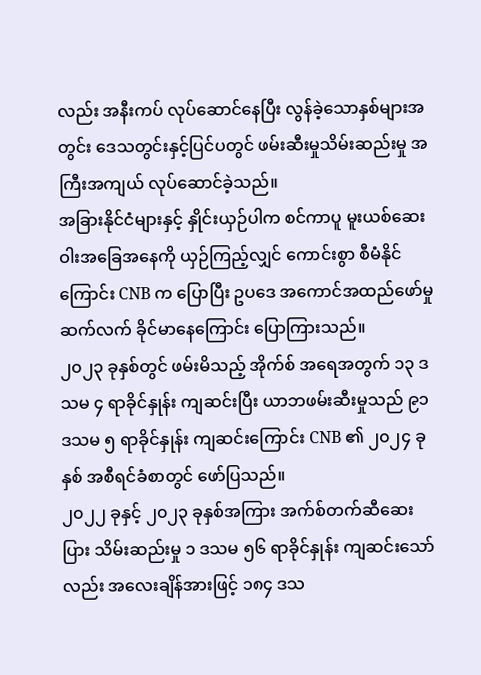လည်း အနီးကပ် လုပ်ဆောင်နေပြီး လွန်ခဲ့သောနှစ်များအတွင်း ဒေသတွင်းနှင့်ပြင်ပတွင် ဖမ်းဆီးမှုသိမ်းဆည်းမှု အကြီးအကျယ် လုပ်ဆောင်ခဲ့သည်။
အခြားနိုင်ငံများနှင့် နှိုင်းယှဉ်ပါက စင်ကာပူ မူးယစ်ဆေးဝါးအခြေအနေကို ယှဉ်ကြည့်လျှင် ကောင်းစွာ စီမံနိုင်ကြောင်း CNB က ပြောပြီး ဥပဒေ အကောင်အထည်ဖော်မှု ဆက်လက် ခိုင်မာနေကြောင်း ပြောကြားသည်။
၂၀၂၃ ခုနှစ်တွင် ဖမ်းမိသည့် အိုက်စ် အရေအတွက် ၁၃ ဒသမ ၄ ရာခိုင်နှုန်း ကျဆင်းပြီး ယာဘဖမ်းဆီးမှုသည် ၉၁ ဒသမ ၅ ရာခိုင်နှုန်း ကျဆင်းကြောင်း CNB ၏ ၂၀၂၄ ခုနှစ် အစီရင်ခံစာတွင် ဖော်ပြသည်။
၂၀၂၂ ခုနှင့် ၂၀၂၃ ခုနှစ်အကြား အက်စ်တက်ဆီဆေးပြား သိမ်းဆည်းမှု ၁ ဒသမ ၅၆ ရာခိုင်နှုန်း ကျဆင်းသော်လည်း အလေးချိန်အားဖြင့် ၁၈၄ ဒသ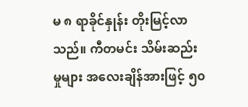မ ၈ ရာခိုင်နှုန်း တိုးမြင့်လာသည်။ ကီတမင်း သိမ်းဆည်းမှုများ အလေးချိန်အားဖြင့် ၅၀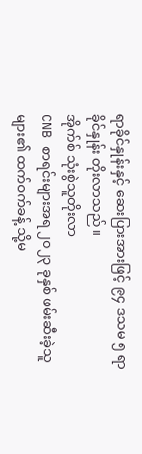ရာခိုင်နှုန်းနှင့် ဆေးပြားအားဖြင့် ၉၄ ဒသမ ၅ ရာခိုင်နှုန်း တိုးလာသည်။
အိုက်စ် သုံးစွဲသူတိုးလာ
CNB စာရင်းများအရ ၂၀၂၃ ခုနှစ် ဖမ်းဆီးခဲ့သူများ၏ ထက်ဝက်ခန့် သို့မ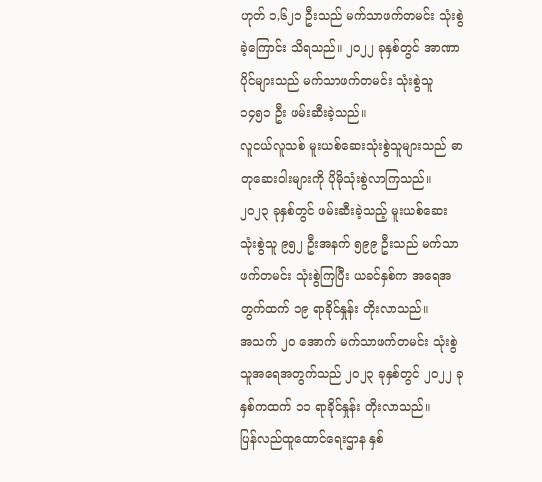ဟုတ် ၁,၆၂၁ ဦးသည် မက်သာဖက်တမင်း သုံးစွဲခဲ့ကြောင်း သိရသည်။ ၂၀၂၂ ခုနှစ်တွင် အာဏာပိုင်များသည် မက်သာဖက်တမင်း သုံးစွဲသူ ၁၄၅၁ ဦး ဖမ်းဆီးခဲ့သည်။
လူငယ်လူသစ် မူးယစ်ဆေးသုံးစွဲသူများသည် ဓာတုဆေးဝါးများကို ပိုမိုသုံးစွဲလာကြသည်။
၂၀၂၃ ခုနှစ်တွင် ဖမ်းဆီးခဲ့သည့် မူးယစ်ဆေးသုံးစွဲသူ ၉၅၂ ဦးအနက် ၅၉၉ ဦးသည် မက်သာဖက်တမင်း သုံးစွဲကြပြီး ယခင်နှစ်က အရေအတွက်ထက် ၁၉ ရာခိုင်နှုန်း တိုးလာသည်။
အသက် ၂၀ အောက် မက်သာဖက်တမင်း သုံးစွဲသူအရေအတွက်သည် ၂၀၂၃ ခုနှစ်တွင် ၂၀၂၂ ခုနှစ်ကထက် ၁၁ ရာခိုင်နှုန်း တိုးလာသည်။
ပြန်လည်ထူထောင်ရေးဌာန နှစ်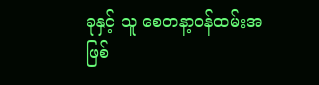ခုနှင့် သူ စေတနာ့ဝန်ထမ်းအဖြစ်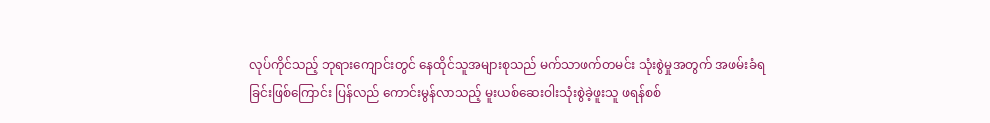လုပ်ကိုင်သည့် ဘုရားကျောင်းတွင် နေထိုင်သူအများစုသည် မက်သာဖက်တမင်း သုံးစွဲမှုအတွက် အဖမ်းခံရခြင်းဖြစ်ကြောင်း ပြန်လည် ကောင်းမွန်လာသည့် မူးယစ်ဆေးဝါးသုံးစွဲခဲ့ဖူးသူ ဖရန်စစ်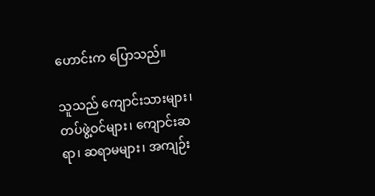ဟောင်းက ပြောသည်။

သူသည် ကျောင်းသားများ၊ တပ်ဖွဲ့ဝင်များ၊ ကျောင်းဆရာ၊ ဆရာမများ၊ အကျဉ်း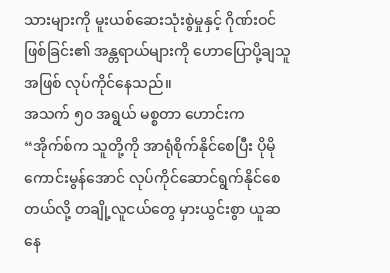သားများကို မူးယစ်ဆေးသုံးစွဲမှုနှင့် ဂိုဏ်းဝင်ဖြစ်ခြင်း၏ အန္တရာယ်များကို ဟောပြောပို့ချသူအဖြစ် လုပ်ကိုင်နေသည်။
အသက် ၅၀ အရွယ် မစ္စတာ ဟောင်းက “အိုက်စ်က သူတို့ကို အာရုံစိုက်နိုင်စေပြီး ပိုမိုကောင်းမွန်အောင် လုပ်ကိုင်ဆောင်ရွက်နိုင်စေတယ်လို့ တချို့လူငယ်တွေ မှားယွင်းစွာ ယူဆနေ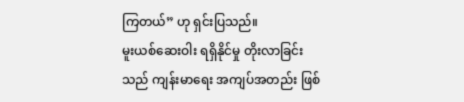ကြတယ်” ဟု ရှင်းပြသည်။
မူးယစ်ဆေးဝါး ရရှိနိုင်မှု တိုးလာခြင်းသည် ကျန်းမာရေး အကျပ်အတည်း ဖြစ်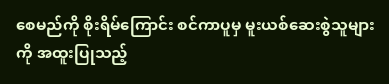စေမည်ကို စိုးရိမ်ကြောင်း စင်ကာပူမှ မူးယစ်ဆေးစွဲသူများကို အထူးပြုသည့်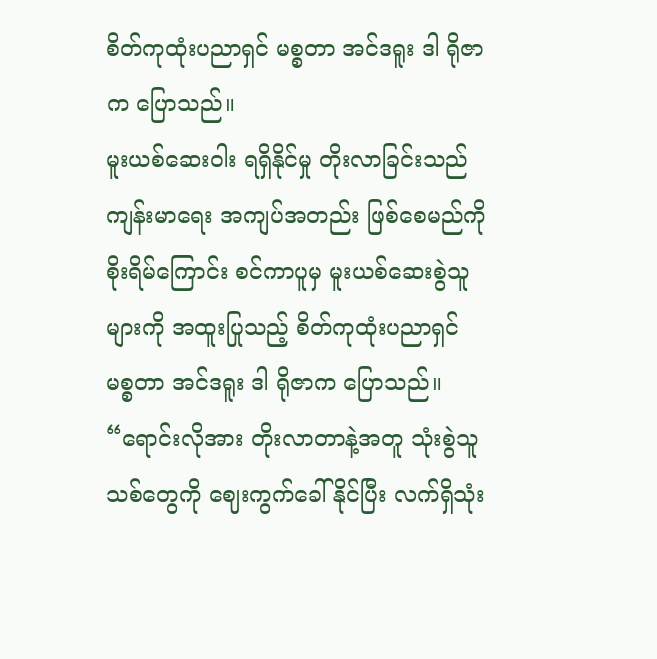စိတ်ကုထုံးပညာရှင် မစ္စတာ အင်ဒရူး ဒါ ရိုဇာက ပြောသည်။
မူးယစ်ဆေးဝါး ရရှိနိုင်မှု တိုးလာခြင်းသည် ကျန်းမာရေး အကျပ်အတည်း ဖြစ်စေမည်ကို စိုးရိမ်ကြောင်း စင်ကာပူမှ မူးယစ်ဆေးစွဲသူများကို အထူးပြုသည့် စိတ်ကုထုံးပညာရှင် မစ္စတာ အင်ဒရူး ဒါ ရိုဇာက ပြောသည်။
“ရောင်းလိုအား တိုးလာတာနဲ့အတူ သုံးစွဲသူသစ်တွေကို ဈေးကွက်ခေါ်နိုင်ပြီး လက်ရှိသုံး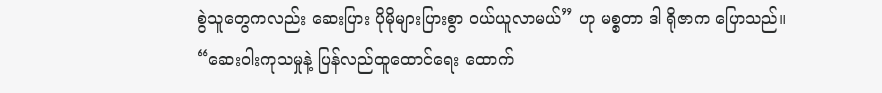စွဲသူတွေကလည်း ဆေးပြား ပိုမိုများပြားစွာ ဝယ်ယူလာမယ်” ဟု မစ္စတာ ဒါ ရိုဇာက ပြောသည်။
“ဆေးဝါးကုသမှုနဲ့ ပြန်လည်ထူထောင်ရေး ထောက်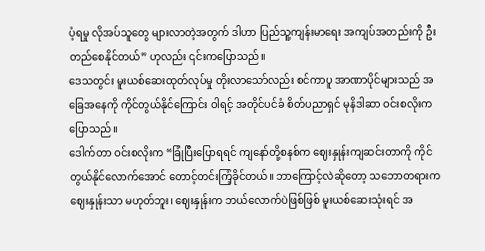ပံ့ရမှု လိုအပ်သူတွေ များလာတဲ့အတွက် ဒါဟာ ပြည်သူ့ကျန်းမာရေး အကျပ်အတည်းကို ဦးတည်စေနိုင်တယ်” ဟုလည်း ၎င်းကပြောသည်။
ဒေသတွင်း မူးယစ်ဆေးထုတ်လုပ်မှု တိုးလာသော်လည်း စင်ကာပူ အာဏာပိုင်များသည် အခြေအနေကို ကိုင်တွယ်နိုင်ကြောင်း ဝါရင့် အတိုင်ပင်ခံ စိတ်ပညာရှင် မုနိဒါဆာ ဝင်းစလိုးက ပြောသည်။
ဒေါက်တာ ဝင်းစလိုးက “ခြုံပြီးပြောရရင် ကျနော်တို့စနစ်က ဈေးနှုန်းကျဆင်းတာကို ကိုင်တွယ်နိုင်လောက်အောင် တောင့်တင်းကြံ့ခိုင်တယ်။ ဘာကြောင့်လဲဆိုတော့ သဘောတရားက ဈေးနှုန်းသာ မဟုတ်ဘူး၊ ဈေးနှုန်းက ဘယ်လောက်ပဲဖြစ်ဖြစ် မူးယစ်ဆေးသုံးရင် အ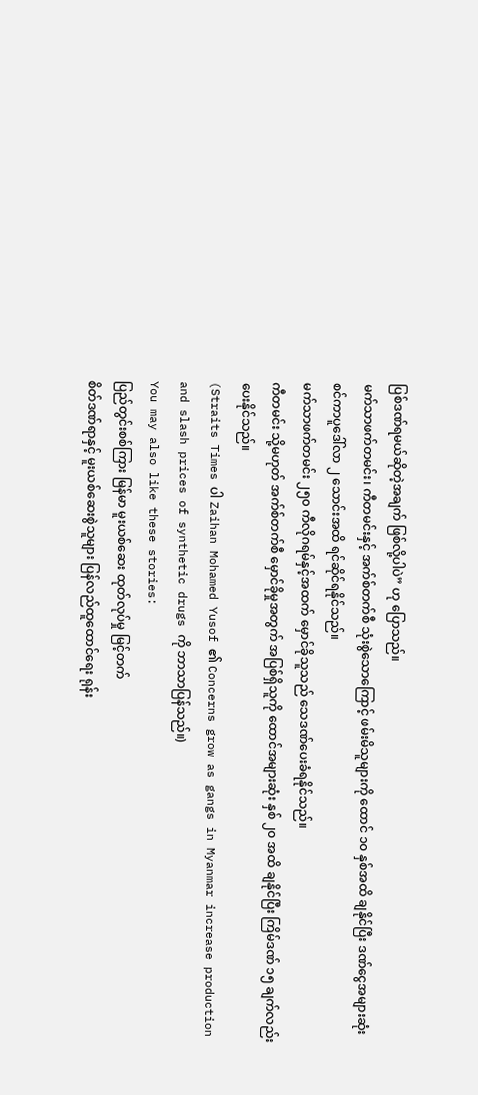ပြစ်ဒဏ်ရမယ်ဆိုတဲ့အချက် ဖြစ်လို့ပါပဲ” ဟု ပြောသည်။
မက်သာဖက်တမင်း၊ ကီတမင်းနှင့် အက်စ်တက်စီ သုံးစွဲသောကြောင့် ဖမ်းမိသူများကို ထောင် ၁၀ နှစ်အထိ ချနိုင်ပြီး ဒဏ်ငွေအများဆုံး စင်ကာပူဒေါ်လာ ၂ သောင်းအထိ ရင်ဆိုင်ရနိုင်သည်။
မက်သာဖက်တမင်း ၂၅၀ ကီလိုဂရမ်နှင့်အထက် မှောင်ခိုသူသည် သေဒဏ်ပေးခံရနိုင်သည်။
ကီတမင်း သို့မဟုတ် အက်စ်တက်စီ မှောင်ခိုမှုအတွက် အပြစ်ရှိသူကို ထောင်အများဆုံး နှစ် ၂၀ အထိ ချနိုင်ပြီး ကြိမ်ဒဏ် ၁၅ ချက်လည်း ပေးနိုင်သည်။
(Straits Times ပါ Zaihan Mohamed Yusof ၏ Concerns grow as gangs in Myanmar increase production and slash prices of synthetic drugs ကို ဘာသာပြန်သည်။)
You may also like these stories:
ပြည်တွင်းစစ်ကြား မြန်မာ မူးယစ်ဆေး ထုတ်လုပ်မှု မြင့်တက်
စိတ်ဒဏ်ရာနှင့် မူးယစ်ဆေးစွဲသူများ ပြန်လည်ထူထောင်ရေး ရုန်း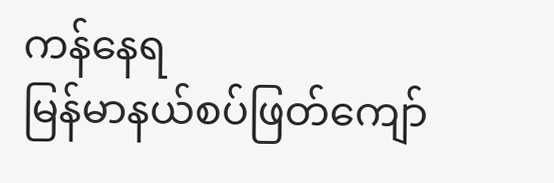ကန်နေရ
မြန်မာနယ်စပ်ဖြတ်ကျော်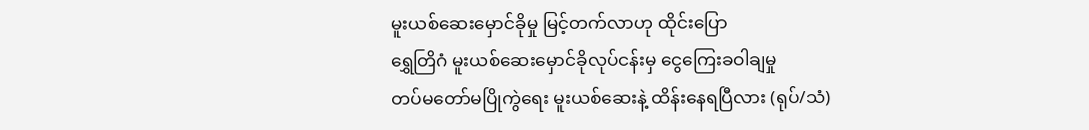မူးယစ်ဆေးမှောင်ခိုမှု မြင့်တက်လာဟု ထိုင်းပြော
ရွှေတြိဂံ မူးယစ်ဆေးမှောင်ခိုလုပ်ငန်းမှ ငွေကြေးခဝါချမှု
တပ်မတော်မပြိုကွဲရေး မူးယစ်ဆေးနဲ့ ထိန်းနေရပြီလား (ရုပ်/သံ)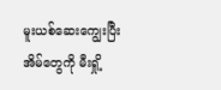မူးယစ်ဆေးကျွေးပြီး အိမ်တွေကို မီးရှို့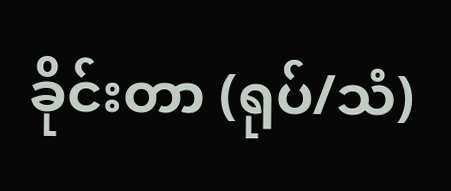ခိုင်းတာ (ရုပ်/သံ)